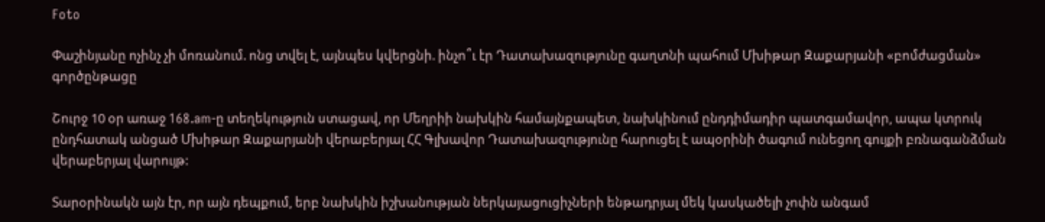Foto

Փաշինյանը ոչինչ չի մոռանում. ոնց տվել է, այնպես կվերցնի. ինչո՞ւ էր Դատախազությունը գաղտնի պահում Մխիթար Զաքարյանի «բոմժացման» գործընթացը

Շուրջ 10 օր առաջ 168.am-ը տեղեկություն ստացավ, որ Մեղրիի նախկին համայնքապետ, նախկինում ընդդիմադիր պատգամավոր, ապա կտրուկ ընդհատակ անցած Մխիթար Զաքարյանի վերաբերյալ ՀՀ Գլխավոր Դատախազությունը հարուցել է ապօրինի ծագում ունեցող գույքի բռնագանձման վերաբերյալ վարույթ:

Տարօրինակն այն էր, որ այն դեպքում, երբ նախկին իշխանության ներկայացուցիչների ենթադրյալ մեկ կասկածելի չոփն անգամ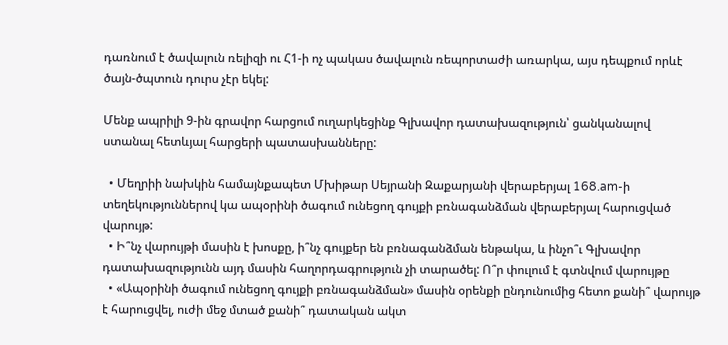դառնում է ծավալուն ռելիզի ու Հ1-ի ոչ պակաս ծավալուն ռեպորտաժի առարկա, այս դեպքում որևէ ծայն-ծպտուն դուրս չէր եկել:

Մենք ապրիլի 9-ին գրավոր հարցում ուղարկեցինք Գլխավոր դատախազություն՝ ցանկանալով ստանալ հետևյալ հարցերի պատասխանները:

  • Մեղրիի նախկին համայնքապետ Մխիթար Սեյրանի Զաքարյանի վերաբերյալ 168.am-ի տեղեկություններով կա ապօրինի ծագում ունեցող գույքի բռնագանձման վերաբերյալ հարուցված վարույթ:
  • Ի՞նչ վարույթի մասին է խոսքը, ի՞նչ գույքեր են բռնագանձման ենթակա, և ինչո՞ւ Գլխավոր դատախազությունն այդ մասին հաղորդագրություն չի տարածել: Ո՞ր փուլում է գտնվում վարույթը
  • «Ապօրինի ծագում ունեցող գույքի բռնագանձման» մասին օրենքի ընդունումից հետո քանի՞ վարույթ է հարուցվել, ուժի մեջ մտած քանի՞ դատական ակտ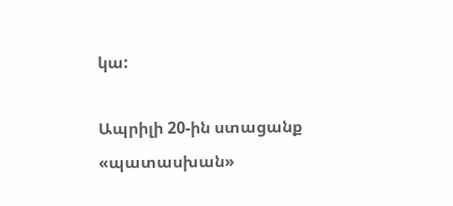կա:

Ապրիլի 20-ին ստացանք «պատասխան»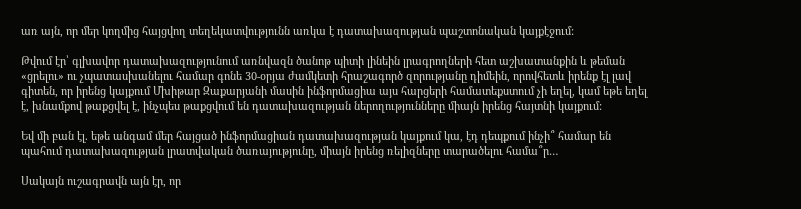առ այն, որ մեր կողմից հայցվող տեղեկատվությունն առկա է դատախազության պաշտոնական կայքէջում:

Թվում էր՝ գլխավոր դատախազությունում առնվազն ծանոթ պիտի լինեին լրագրողների հետ աշխատանքին և թեման «ցրելու» ու չպատասխանելու համար գոնե 30-օրյա ժամկետի հրաշագործ զորությանը դիմեին, որովհետև իրենք էլ լավ գիտեն, որ իրենց կայքում Մխիթար Զաքարյանի մասին ինֆորմացիա այս հարցերի համատեքստում չի եղել, կամ եթե եղել է, խնամքով թաքցվել է, ինչպես թաքցվում են դատախազության ներողությունները միայն իրենց հայտնի կայքում:

Եվ մի բան էլ. եթե անգամ մեր հայցած ինֆորմացիան դատախազության կայքում կա, էդ դեպքում ինչի՞ համար են պահում դատախազության լրատվական ծառայությունը, միայն իրենց ռելիզները տարածելու համա՞ր…

Սակայն ուշագրավն այն էր, որ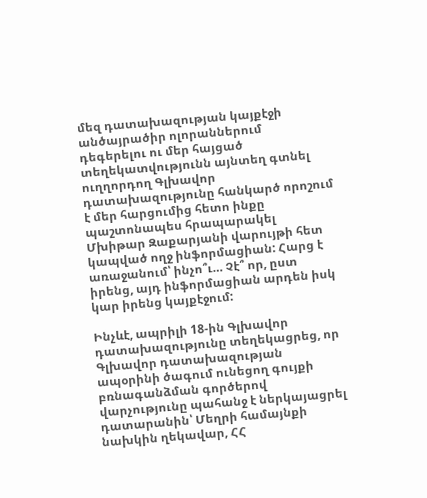մեզ դատախազության կայքէջի անծայրածիր ոլորաններում դեգերելու ու մեր հայցած տեղեկատվությունն այնտեղ գտնել ուղղորդող Գլխավոր դատախազությունը հանկարծ որոշում է մեր հարցումից հետո ինքը պաշտոնապես հրապարակել Մխիթար Զաքարյանի վարույթի հետ կապված ողջ ինֆորմացիան: Հարց է առաջանում՝ ինչո՞ւ… Չէ՞ որ, ըստ իրենց, այդ ինֆորմացիան արդեն իսկ կար իրենց կայքէջում:

Ինչևէ, ապրիլի 18-ին Գլխավոր դատախազությունը տեղեկացրեց, որ Գլխավոր դատախազության ապօրինի ծագում ունեցող գույքի բռնագանձման գործերով վարչությունը պահանջ է ներկայացրել դատարանին՝ Մեղրի համայնքի նախկին ղեկավար, ՀՀ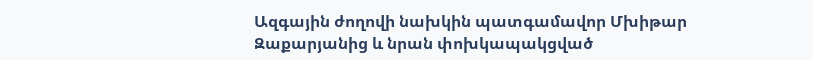Ազգային ժողովի նախկին պատգամավոր Մխիթար Զաքարյանից և նրան փոխկապակցված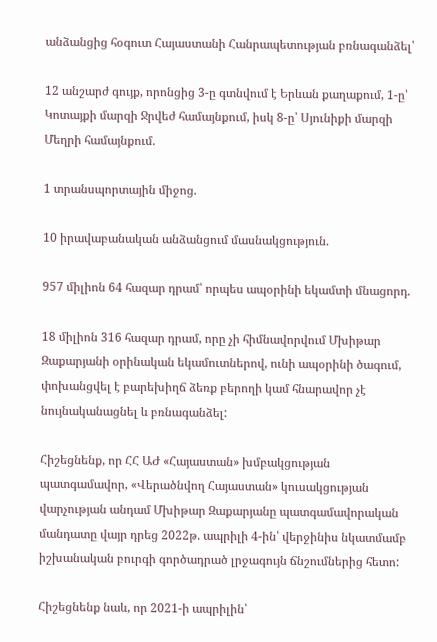անձանցից հօգուտ Հայաստանի Հանրապետության բռնագանձել՝

12 անշարժ գույք, որոնցից 3-ը գտնվում է Երևան քաղաքում, 1-ը՝ Կոտայքի մարզի Ջրվեժ համայնքում, իսկ 8-ը՝ Սյունիքի մարզի Մեղրի համայնքում.

1 տրանսպորտային միջոց.

10 իրավաբանական անձանցում մասնակցություն.

957 միլիոն 64 հազար դրամ՝ որպես ապօրինի եկամտի մնացորդ.

18 միլիոն 316 հազար դրամ, որը չի հիմնավորվում Մխիթար Զաքարյանի օրինական եկամուտներով, ունի ապօրինի ծագում, փոխանցվել է բարեխիղճ ձեռք բերողի կամ հնարավոր չէ նույնականացնել և բռնագանձել:

Հիշեցնենք, որ ՀՀ ԱԺ «Հայաստան» խմբակցության պատգամավոր, «Վերածնվող Հայաստան» կուսակցության վարչության անդամ Մխիթար Զաքարյանը պատգամավորական մանդատը վայր դրեց 2022թ. ապրիլի 4-ին՝ վերջինիս նկատմամբ իշխանական բուրգի գործադրած լրջագույն ճնշումներից հետո:

Հիշեցնենք նաև, որ 2021-ի ապրիլին՝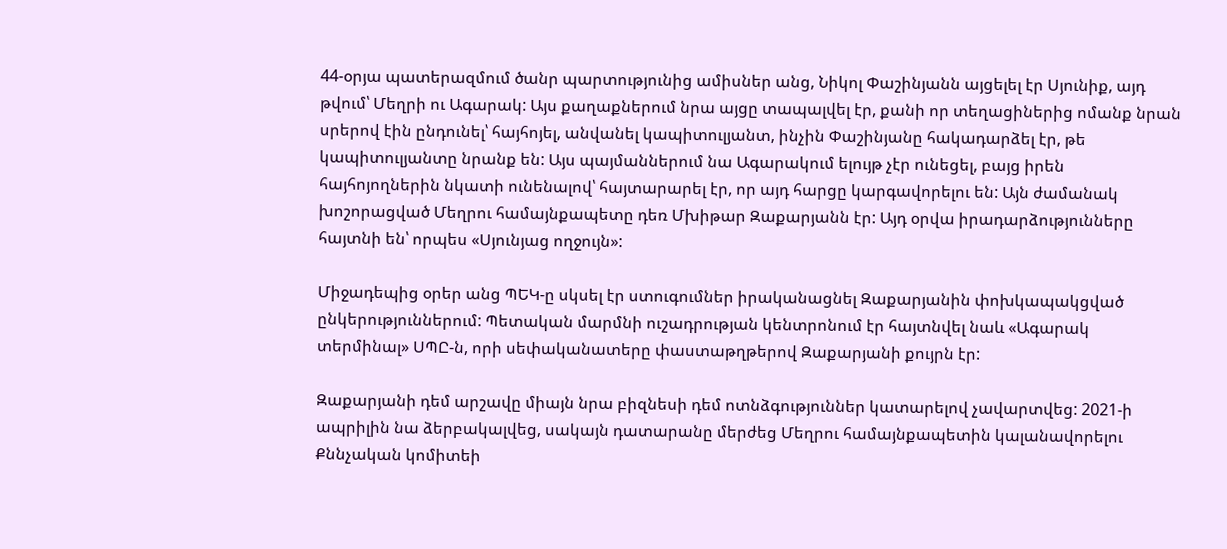44-օրյա պատերազմում ծանր պարտությունից ամիսներ անց, Նիկոլ Փաշինյանն այցելել էր Սյունիք, այդ թվում՝ Մեղրի ու Ագարակ: Այս քաղաքներում նրա այցը տապալվել էր, քանի որ տեղացիներից ոմանք նրան սրերով էին ընդունել՝ հայհոյել, անվանել կապիտուլյանտ, ինչին Փաշինյանը հակադարձել էր, թե կապիտուլյանտը նրանք են: Այս պայմաններում նա Ագարակում ելույթ չէր ունեցել, բայց իրեն հայհոյողներին նկատի ունենալով՝ հայտարարել էր, որ այդ հարցը կարգավորելու են: Այն ժամանակ խոշորացված Մեղրու համայնքապետը դեռ Մխիթար Զաքարյանն էր: Այդ օրվա իրադարձությունները հայտնի են՝ որպես «Սյունյաց ողջույն»:

Միջադեպից օրեր անց ՊԵԿ-ը սկսել էր ստուգումներ իրականացնել Զաքարյանին փոխկապակցված ընկերություններում: Պետական մարմնի ուշադրության կենտրոնում էր հայտնվել նաև «Ագարակ տերմինալ» ՍՊԸ-ն, որի սեփականատերը փաստաթղթերով Զաքարյանի քույրն էր:

Զաքարյանի դեմ արշավը միայն նրա բիզնեսի դեմ ոտնձգություններ կատարելով չավարտվեց: 2021-ի ապրիլին նա ձերբակալվեց, սակայն դատարանը մերժեց Մեղրու համայնքապետին կալանավորելու Քննչական կոմիտեի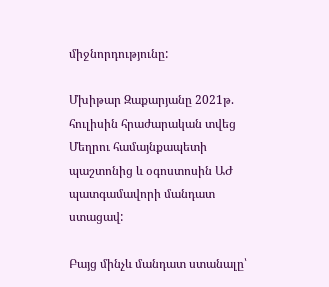միջնորդությունը:

Մխիթար Զաքարյանը 2021թ. հուլիսին հրաժարական տվեց Մեղրու համայնքապետի պաշտոնից և օգոստոսին ԱԺ պատգամավորի մանդատ ստացավ:

Բայց մինչև մանդատ ստանալը՝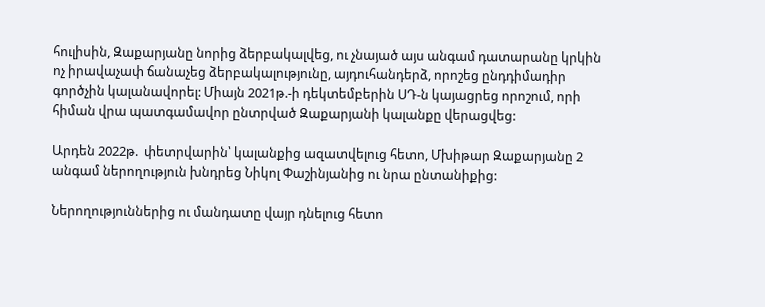հուլիսին, Զաքարյանը նորից ձերբակալվեց, ու չնայած այս անգամ դատարանը կրկին ոչ իրավաչափ ճանաչեց ձերբակալությունը, այդուհանդերձ, որոշեց ընդդիմադիր գործչին կալանավորել: Միայն 2021թ.-ի դեկտեմբերին ՍԴ-ն կայացրեց որոշում, որի հիման վրա պատգամավոր ընտրված Զաքարյանի կալանքը վերացվեց:

Արդեն 2022թ.  փետրվարին՝ կալանքից ազատվելուց հետո, Մխիթար Զաքարյանը 2 անգամ ներողություն խնդրեց Նիկոլ Փաշինյանից ու նրա ընտանիքից:

Ներողություններից ու մանդատը վայր դնելուց հետո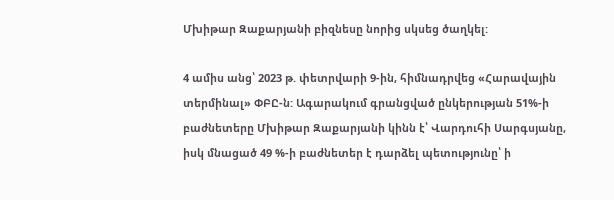Մխիթար Զաքարյանի բիզնեսը նորից սկսեց ծաղկել:

4 ամիս անց՝ 2023 թ. փետրվարի 9-ին, հիմնադրվեց «Հարավային տերմինալ» ՓԲԸ-ն: Ագարակում գրանցված ընկերության 51%-ի բաժնետերը Մխիթար Զաքարյանի կինն է՝ Վարդուհի Սարգսյանը, իսկ մնացած 49 %-ի բաժնետեր է դարձել պետությունը՝ ի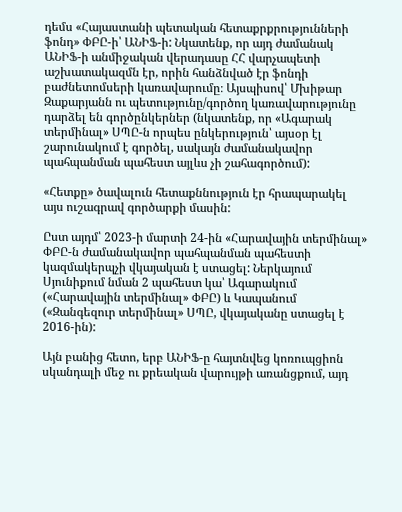դեմս «Հայաստանի պետական հետաքրքրությունների ֆոնդ» ՓԲԸ-ի՝ ԱՆԻՖ-ի: Նկատենք, որ այդ ժամանակ ԱՆԻՖ-ի անմիջական վերադասը ՀՀ վարչապետի աշխատակազմն էր, որին հանձնված էր ֆոնդի բաժնետոմսերի կառավարումը։ Այսպիսով՝ Մխիթար Զաքարյանն ու պետությունը/գործող կառավարությունը դարձել են գործընկերներ (նկատենք, որ «Ագարակ տերմինալ» ՍՊԸ-ն որպես ընկերություն՝ այսօր էլ շարունակում է գործել, սակայն ժամանակավոր պահպանման պահեստ այլևս չի շահագործում):

«Հետքը» ծավալուն հետաքննություն էր հրապարակել այս ուշագրավ գործարքի մասին:

Ըստ այդմ՝ 2023-ի մարտի 24-ին «Հարավային տերմինալ» ՓԲԸ-ն ժամանակավոր պահպանման պահեստի կազմակերպչի վկայական է ստացել: Ներկայում Սյունիքում նման 2 պահեստ կա՝ Ագարակում («Հարավային տերմինալ» ՓԲԸ) և Կապանում («Զանգեզուր տերմինալ» ՍՊԸ, վկայականը ստացել է 2016-ին):

Այն բանից հետո, երբ ԱՆԻՖ-ը հայտնվեց կոռուպցիոն սկանդալի մեջ ու քրեական վարույթի առանցքում, այդ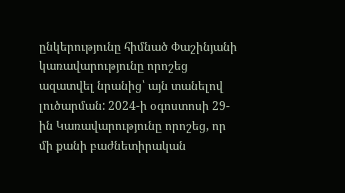ընկերությունը հիմնած Փաշինյանի կառավարությունը որոշեց ազատվել նրանից՝ այն տանելով լուծարման: 2024-ի օգոստոսի 29-ին Կառավարությունը որոշեց, որ մի քանի բաժնետիրական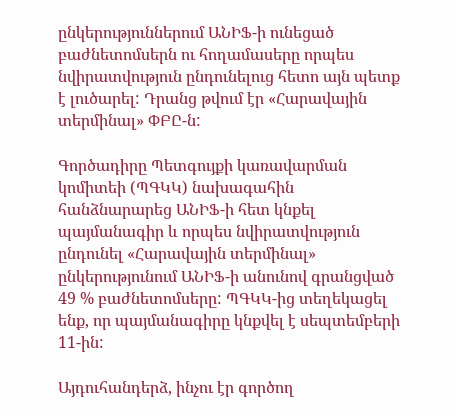ընկերություններում ԱՆԻՖ-ի ունեցած բաժնետոմսերն ու հողամասերը որպես նվիրատվություն ընդունելուց հետո այն պետք է լուծարել: Դրանց թվում էր «Հարավային տերմինալ» ՓԲԸ-ն:

Գործադիրը Պետգույքի կառավարման կոմիտեի (ՊԳԿԿ) նախագահին հանձնարարեց ԱՆԻՖ-ի հետ կնքել պայմանագիր և որպես նվիրատվություն ընդունել «Հարավային տերմինալ» ընկերությունում ԱՆԻՖ-ի անունով գրանցված 49 % բաժնետոմսերը: ՊԳԿԿ-ից տեղեկացել ենք, որ պայմանագիրը կնքվել է սեպտեմբերի 11-ին:

Այդուհանդերձ, ինչու էր գործող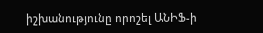իշխանությունը որոշել ԱՆԻՖ-ի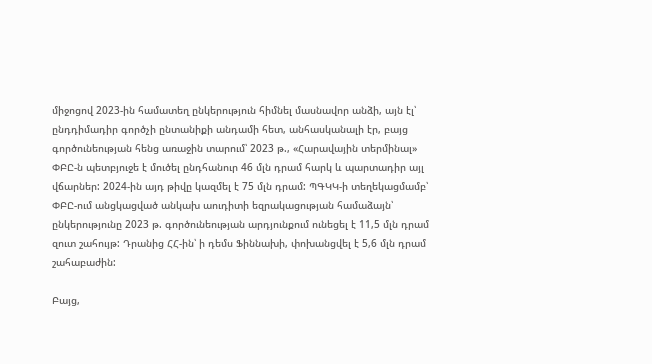միջոցով 2023-ին համատեղ ընկերություն հիմնել մասնավոր անձի, այն էլ՝ ընդդիմադիր գործչի ընտանիքի անդամի հետ, անհասկանալի էր, բայց գործունեության հենց առաջին տարում՝ 2023 թ., «Հարավային տերմինալ» ՓԲԸ-ն պետբյուջե է մուծել ընդհանուր 46 մլն դրամ հարկ և պարտադիր այլ վճարներ: 2024-ին այդ թիվը կազմել է 75 մլն դրամ: ՊԳԿԿ-ի տեղեկացմամբ՝ ՓԲԸ-ում անցկացված անկախ աուդիտի եզրակացության համաձայն՝ ընկերությունը 2023 թ. գործունեության արդյունքում ունեցել է 11,5 մլն դրամ զուտ շահույթ: Դրանից ՀՀ-ին՝ ի դեմս Ֆիննախի, փոխանցվել է 5,6 մլն դրամ շահաբաժին:

Բայց,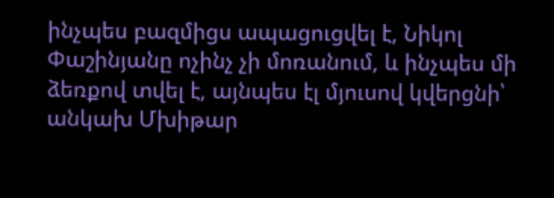ինչպես բազմիցս ապացուցվել է, Նիկոլ Փաշինյանը ոչինչ չի մոռանում, և ինչպես մի ձեռքով տվել է, այնպես էլ մյուսով կվերցնի՝ անկախ Մխիթար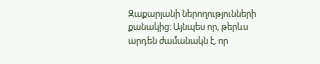Զաքարյանի ներողությունների քանակից: Այնպես որ, թերևս արդեն ժամանակն է, որ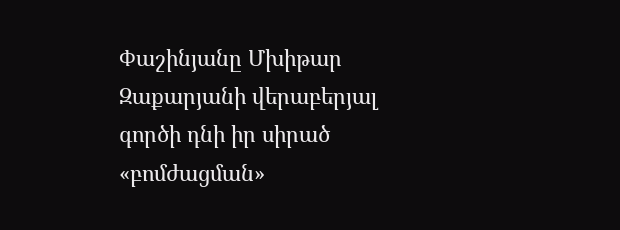Փաշինյանը Մխիթար Զաքարյանի վերաբերյալ գործի դնի իր սիրած «բոմժացման»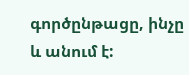գործընթացը, ինչը և անում է: